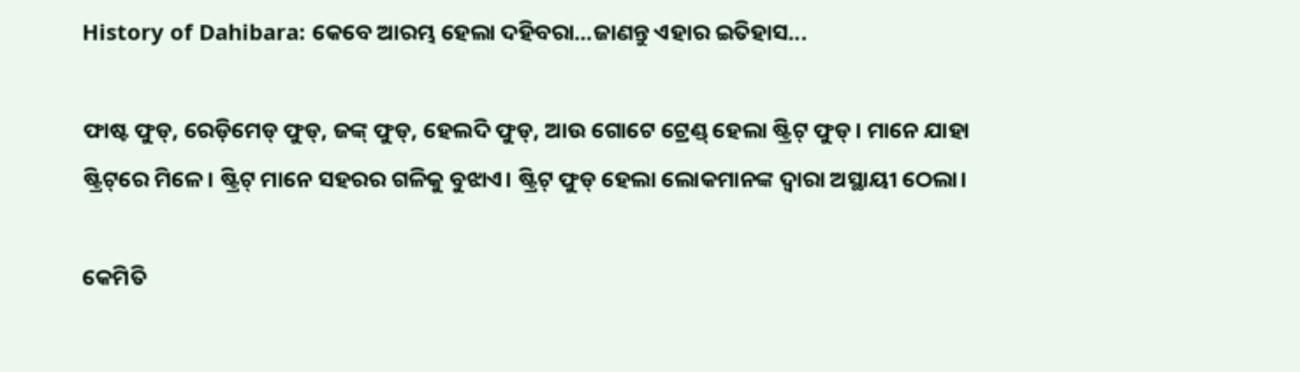History of Dahibara: କେବେ ଆରମ୍ଭ ହେଲା ଦହିବରା...ଜାଣନ୍ତୁ ଏହାର ଇତିହାସ...

ଫାଷ୍ଟ ଫୁଡ୍, ରେଡ଼ିମେଡ୍ ଫୁଡ୍, ଜଙ୍କ୍ ଫୁଡ୍, ହେଲଦି ଫୁଡ୍, ଆଉ ଗୋଟେ ଟ୍ରେଣ୍ଡ୍ ହେଲା ଷ୍ଟ୍ରିଟ୍ ଫୁଡ୍। ମାନେ ଯାହା ଷ୍ଟ୍ରିଟ୍‌ରେ ମିଳେ। ଷ୍ଟ୍ରିଟ୍ ମାନେ ସହରର ଗଳିକୁ ବୁଝାଏ। ଷ୍ଟ୍ରିଟ୍ ଫୁଡ୍ ହେଲା ଲୋକମାନଙ୍କ ଦ୍ୱାରା ଅସ୍ଥାୟୀ ଠେଲା।

କେମିତି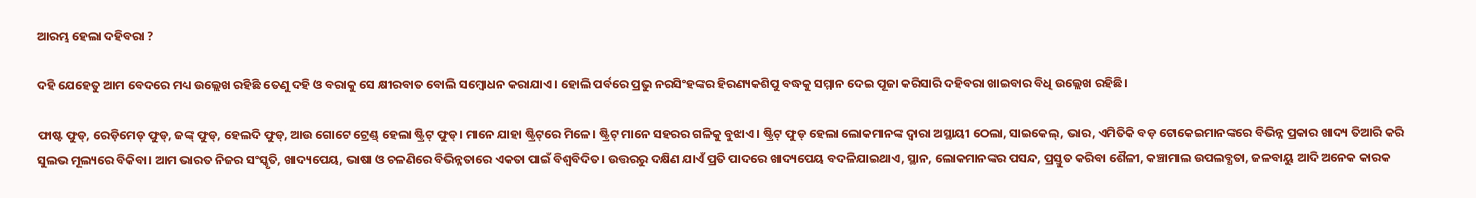ଆରମ୍ଭ ହେଲା ଦହିବରା ?

ଦହି ଯେହେତୁ ଆମ ବେଦରେ ମଧ୍ୟ ଉଲ୍ଲେଖ ରହିଛି ତେଣୁ ଦହି ଓ ବରାକୁ ସେ କ୍ଷୀରବାତ ବୋଲି ସମ୍ୱୋଧନ କରାଯାଏ । ହୋଲି ପର୍ବରେ ପ୍ରଭୁ ନରସିଂହଙ୍କର ହିରଣ୍ୟକଶିପୁ ବଦ୍ଧକୁ ସମ୍ମାନ ଦେଇ ପୂଜା କରିସାରି ଦହିବରା ଖାଇବାର ବିଧି ଉଲ୍ଲେଖ ରହିଛି।

ଫାଷ୍ଟ ଫୁଡ୍, ରେଡ଼ିମେଡ୍ ଫୁଡ୍, ଜଙ୍କ୍ ଫୁଡ୍, ହେଲଦି ଫୁଡ୍, ଆଉ ଗୋଟେ ଟ୍ରେଣ୍ଡ୍ ହେଲା ଷ୍ଟ୍ରିଟ୍ ଫୁଡ୍। ମାନେ ଯାହା ଷ୍ଟ୍ରିଟ୍‌ରେ ମିଳେ। ଷ୍ଟ୍ରିଟ୍ ମାନେ ସହରର ଗଳିକୁ ବୁଝାଏ। ଷ୍ଟ୍ରିଟ୍ ଫୁଡ୍ ହେଲା ଲୋକମାନଙ୍କ ଦ୍ୱାରା ଅସ୍ଥାୟୀ ଠେଲା, ସାଇକେଲ୍, ଭାର, ଏମିତିକି ବଡ଼ ଟୋକେଇମାନଙ୍କରେ ବିଭିନ୍ନ ପ୍ରକାର ଖାଦ୍ୟ ତିଆରି କରି ସୁଲଭ ମୂଲ୍ୟରେ ବିକିବା। ଆମ ଭାରତ ନିଜର ସଂସ୍କୃତି, ଖାଦ୍ୟପେୟ, ଭାଷା ଓ ଚଳଣିରେ ବିଭିନ୍ନତାରେ ଏକତା ପାଇଁ ବିଶ୍ୱବିଦିତ। ଉତ୍ତରରୁ ଦକ୍ଷିଣ ଯାଏଁ ପ୍ରତି ପାଦରେ ଖାଦ୍ୟପେୟ ବଦଳିଯାଇଥାଏ, ସ୍ଥାନ, ଲୋକମାନଙ୍କର ପସନ୍ଦ, ପ୍ରସ୍ତୁତ କରିବା ଶୈଳୀ, କଞ୍ଚାମାଲ ଉପଲବ୍ଧତା, ଜଳବାୟୁ ଆଦି ଅନେକ କାରକ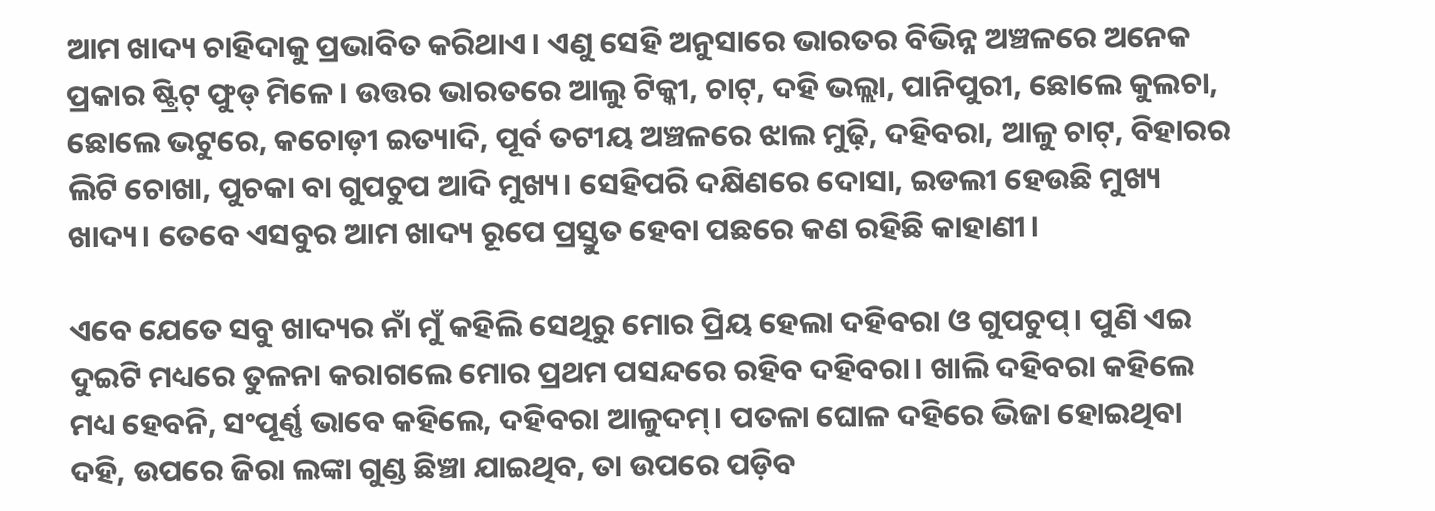ଆମ ଖାଦ୍ୟ ଚାହିଦାକୁ ପ୍ରଭାବିତ କରିଥାଏ। ଏଣୁ ସେହି ଅନୁସାରେ ଭାରତର ବିଭିନ୍ନ ଅଞ୍ଚଳରେ ଅନେକ ପ୍ରକାର ଷ୍ଟ୍ରିଟ୍ ଫୁଡ୍ ମିଳେ। ଉତ୍ତର ଭାରତରେ ଆଲୁ ଟିକ୍କୀ, ଚାଟ୍, ଦହି ଭଲ୍ଲା, ପାନିପୁରୀ, ଛୋଲେ କୁଲଚା, ଛୋଲେ ଭଟୁରେ, କଚୋଡ଼ୀ ଇତ୍ୟାଦି, ପୂର୍ବ ତଟୀୟ ଅଞ୍ଚଳରେ ଝାଲ ମୁଢ଼ି, ଦହିବରା, ଆଳୁ ଚାଟ୍, ବିହାରର ଲିଟି ଚୋଖା, ପୁଚକା ବା ଗୁପଚୁପ ଆଦି ମୁଖ୍ୟ। ସେହିପରି ଦକ୍ଷିଣରେ ଦୋସା, ଇଡଲୀ ହେଉଛି ମୁଖ୍ୟ ଖାଦ୍ୟ। ତେବେ ଏସବୁର ଆମ ଖାଦ୍ୟ ରୂପେ ପ୍ରସ୍ତୁତ ହେବା ପଛରେ କଣ ରହିଛି କାହାଣୀ।

ଏବେ ଯେତେ ସବୁ ଖାଦ୍ୟର ନାଁ ମୁଁ କହିଲି ସେଥିରୁ ମୋର ପ୍ରିୟ ହେଲା ଦହିବରା ଓ ଗୁପଚୁପ୍। ପୁଣି ଏଇ ଦୁଇଟି ମଧ୍ୟରେ ତୁଳନା କରାଗଲେ ମୋର ପ୍ରଥମ ପସନ୍ଦରେ ରହିବ ଦହିବରା। ଖାଲି ଦହିବରା କହିଲେ ମଧ୍ୟ ହେବନି, ସଂପୂର୍ଣ୍ଣ ଭାବେ କହିଲେ, ଦହିବରା ଆଳୁଦମ୍। ପତଳା ଘୋଳ ଦହିରେ ଭିଜା ହୋଇଥିବା ଦହି, ଉପରେ ଜିରା ଲଙ୍କା ଗୁଣ୍ଡ ଛିଞ୍ଚା ଯାଇଥିବ, ତା ଉପରେ ପଡ଼ିବ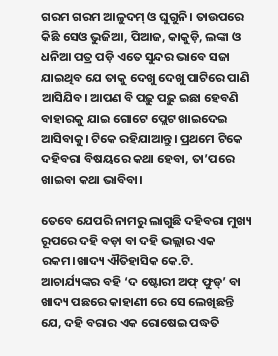ଗରମ ଗରମ ଆଳୁଦମ୍ ଓ ଘୁଗୁନି। ତାଉପରେ କିଛି ସେଓ ଭୁଜିଆ, ପିଆଜ, କାକୁଡ଼ି, ଲଙ୍କା ଓ ଧନିଆ ପତ୍ର ପଡ଼ି ଏତେ ସୁନ୍ଦର ଭାବେ ସଜା ଯାଇଥିବ ଯେ ତାକୁ ଦେଖୁ ଦେଖୁ ପାଟିରେ ପାଣି ଆସିଯିବ। ଆପଣ ବି ପଢ଼ୁ ପଢ଼ୁ ଇଛା ହେବଣି ବାହାରକୁ ଯାଇ ଗୋଟେ ପ୍ଲେଟ ଖାଇଦେଇ ଆସିବାକୁ। ଟିକେ ରହିଯାଆନ୍ତୁ। ପ୍ରଥମେ ଟିକେ ଦହିବରା ବିଷୟରେ କଥା ହେବା, ତା’ପରେ ଖାଇବା କଥା ଭାବିବା।

ତେବେ ଯେପରି ନାମରୁ ଲାଗୁଛି ଦହିବରା ମୁଖ୍ୟ ରୂପରେ ଦହି ବଡ଼ା ବା ଦହି ଭଲ୍ଲାର ଏକ ରକମ।ଖାଦ୍ୟ ଐତିହାସିକ କେ.ଟି. ଆଚାର୍ଯ୍ୟଙ୍କର ବହି ‘ଦ ଷ୍ଟୋରୀ ଅଫ୍ ଫୁଡ୍’ ବା ଖାଦ୍ୟ ପଛରେ କାହାଣୀ ରେ ସେ ଲେଖିଛନ୍ତି ଯେ, ଦହି ବରାର ଏକ ରୋଷେଇ ପଦ୍ଧତି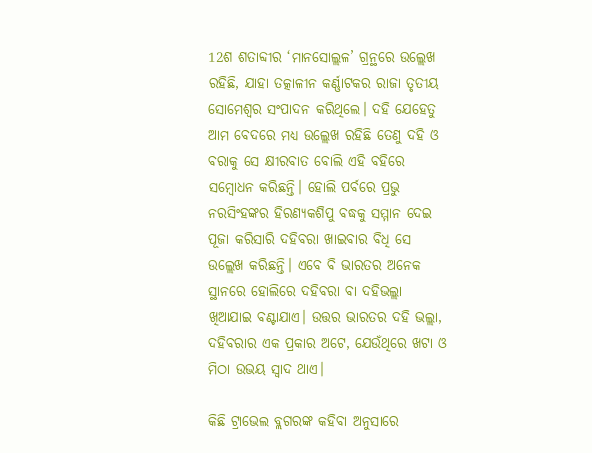12ଶ ଶତାବ୍ଦୀର ‘ମାନସୋଲ୍ଲଳ’ ଗ୍ରନ୍ଥରେ ଉଲ୍ଲେଖ ରହିଛି, ଯାହା ତତ୍କାଳୀନ କର୍ଣ୍ଣାଟକର ରାଜା ତୃତୀୟ ସୋମେଶ୍ୱର ସଂପାଦନ କରିଥିଲେ। ଦହି ଯେହେତୁ ଆମ ବେଦରେ ମଧ୍ୟ ଉଲ୍ଲେଖ ରହିଛି ତେଣୁ ଦହି ଓ ବରାକୁ ସେ କ୍ଷୀରବାତ ବୋଲି ଏହି ବହିରେ ସମ୍ୱୋଧନ କରିଛନ୍ତି। ହୋଲି ପର୍ବରେ ପ୍ରଭୁ ନରସିଂହଙ୍କର ହିରଣ୍ୟକଶିପୁ ବଦ୍ଧକୁ ସମ୍ମାନ ଦେଇ ପୂଜା କରିସାରି ଦହିବରା ଖାଇବାର ବିଧି ସେ ଉଲ୍ଲେଖ କରିଛନ୍ତି। ଏବେ ବି ଭାରତର ଅନେକ ସ୍ଥାନରେ ହୋଲିରେ ଦହିବରା ବା ଦହିଭଲ୍ଲା ଖିଆଯାଇ ବଣ୍ଟାଯାଏ। ଉତ୍ତର ଭାରତର ଦହି ଭଲ୍ଲା, ଦହିବରାର ଏକ ପ୍ରକାର ଅଟେ, ଯେଉଁଥିରେ ଖଟା ଓ ମିଠା ଉଭୟ ସ୍ୱାଦ ଥାଏ।

କିଛି ଟ୍ରାଭେଲ ବ୍ଲଗରଙ୍କ କହିବା ଅନୁସାରେ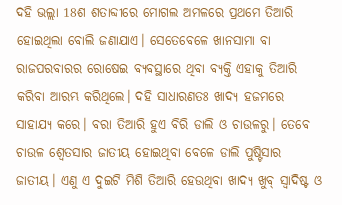ଦହି ଭଲ୍ଲା 18ଶ ଶତାବ୍ଦୀରେ ମୋଗଲ ଅମଳରେ ପ୍ରଥମେ ତିଆରି ହୋଇଥିଲା ବୋଲି ଜଣାଯାଏ। ସେତେବେଳେ ଖାନସାମା ବା ରାଜପରବାରର ରୋଷେଇ ବ୍ୟବସ୍ଥାରେ ଥିବା ବ୍ୟକ୍ତି ଏହାକୁ ତିଆରି କରିବା ଆରମ୍ଭ କରିଥିଲେ। ଦହି ସାଧାରଣତଃ ଖାଦ୍ୟ ହଜମରେ ସାହାଯ୍ୟ କରେ। ବରା ତିଆରି ହୁଏ ବିରି ଡାଲି ଓ ଚାଉଳରୁ। ତେବେ ଚାଉଳ ଶ୍ୱେତସାର ଜାତୀୟ ହୋଇଥିବା ବେଳେ ଡାଲି ପୁଷ୍ଟିସାର ଜାତୀୟ। ଏଣୁ ଏ ଦୁଇଟି ମିଶି ତିଆରି ହେଉଥିବା ଖାଦ୍ୟ ଖୁବ୍ ସ୍ୱାଦିଷ୍ଟ ଓ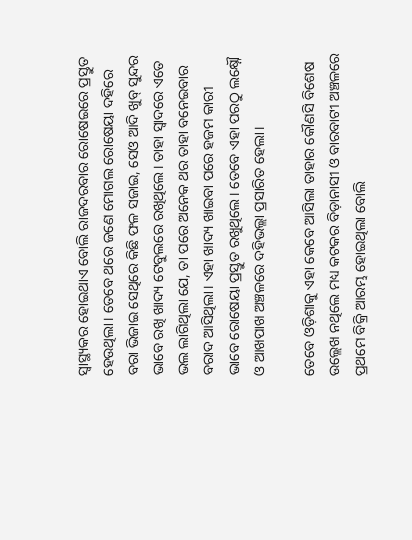ସ୍ୱାସ୍ଥ୍ୟକର ହୋଇଥାଏ ବୋଲି ରାଜଦରବାର ରୋଷେଇରେ ପ୍ରସ୍ତୁତ ହେଉଥିଲା। ତେବେ ଥରେ ଜଣେ ମୋଗଲ ରୋଷେୟା ଦହିରେ ବରା ଭିଜାଇ ସେଥିରେ କିଛି ଫଳ ସଜାଇ, ସେଓ ଆଦି ଖୁବ୍ ସୁନ୍ଦର ଭାବେ ରଖି ଖାଦ୍ୟ ଟେବୁଲରେ ରଖିଥିଲେ। ତାହା ସ୍ୱାଦରେ ଏତେ ଭଲ ଲାଗିଥିଲା ଯେ, ତା ପରେ ଅନେକ ଥର ତାହା ବନେଇବାର ବରାଦ ଆସିଥିଲା। ଏହା ଖାଦ୍ୟ ଖାଇବା ପରେ ହଜମ କାରୀ ଭାବେ ରୋଷେୟା ପ୍ରସ୍ତୁତ ରଖୁଥିଲେ। ତେବେ ଏହା ପରଠୁ ଲକ୍ଷ୍ନୌ ଓ ଆଖପାଖ ଅଞ୍ଚଳରେ ଦହିଭଲ୍ଲା ପ୍ରସାରିତ ହେଲା।

ତେବେ ଓଡ଼ିଶାକୁ ଏହା କେବେ ଆସିଲା ତାହାର କୌଣସି ବିଶେଷ ଉଲ୍ଲେଖ ନଥିଲେ ମଧ୍ୟ କଟକର ବିଡ଼ାନାସୀ ଓ ବାରବାଟୀ ଅଞ୍ଚଳରେ ପ୍ରଥମେ ବିକ୍ରି ଆରମ୍ଭ ହୋଇଥିଲା ବୋଲି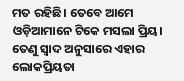ମତ ରହିଛି। ତେବେ ଆମେ ଓଡ଼ିଆମାନେ ଟିକେ ମସଲା ପ୍ରିୟ। ତେଣୁ ସ୍ୱାଦ ଅନୁସାରେ ଏହାର ଲୋକପ୍ରିୟତା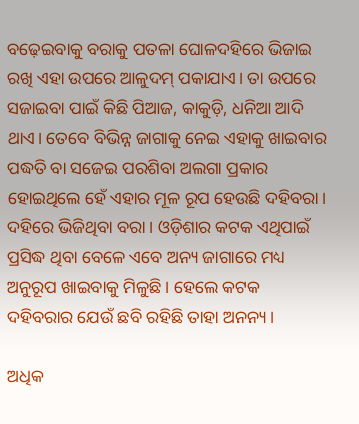ବଢ଼େଇବାକୁ ବରାକୁ ପତଳା ଘୋଳଦହିରେ ଭିଜାଇ ରଖି ଏହା ଉପରେ ଆଳୁଦମ୍ ପକାଯାଏ। ତା ଉପରେ ସଜାଇବା ପାଇଁ କିଛି ପିଆଜ, କାକୁଡ଼ି, ଧନିଆ ଆଦି ଥାଏ। ତେବେ ବିଭିନ୍ନ ଜାଗାକୁ ନେଇ ଏହାକୁ ଖାଇବାର ପଦ୍ଧତି ବା ସଜେଇ ପରଶିବା ଅଲଗା ପ୍ରକାର ହୋଇଥିଲେ ହେଁ ଏହାର ମୂଳ ରୂପ ହେଉଛି ଦହିବରା। ଦହିରେ ଭିଜିଥିବା ବରା। ଓଡ଼ିଶାର କଟକ ଏଥିପାଇଁ ପ୍ରସିଦ୍ଧ ଥିବା ବେଳେ ଏବେ ଅନ୍ୟ ଜାଗାରେ ମଧ୍ୟ ଅନୁରୂପ ଖାଇବାକୁ ମିଳୁଛି। ହେଲେ କଟକ ଦହିବରାର ଯେଉଁ ଛବି ରହିଛି ତାହା ଅନନ୍ୟ।

ଅଧିକ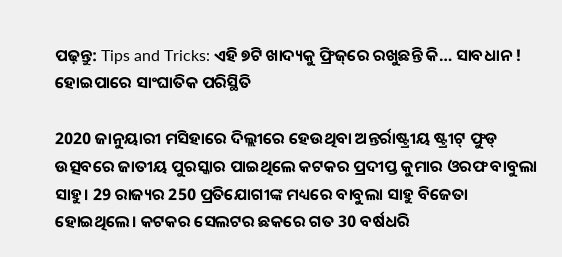ପଢ଼ନ୍ତୁ: Tips and Tricks: ଏହି ୭ଟି ଖାଦ୍ୟକୁ ଫ୍ରିଜ୍‌ରେ ରଖୁଛନ୍ତି କି… ସାବଧାନ ! ହୋଇପାରେ ସାଂଘାତିକ ପରିସ୍ଥିତି

2020 ଜାନୁୟାରୀ ମସିହାରେ ଦିଲ୍ଲୀରେ ହେଉଥିବା ଅନ୍ତର୍ରାଷ୍ଟ୍ରୀୟ ଷ୍ଟ୍ରୀଟ୍ ଫୁଡ୍ ଉତ୍ସବରେ ଜାତୀୟ ପୁରସ୍କାର ପାଇଥିଲେ କଟକର ପ୍ରଦୀପ୍ତ କୁମାର ଓରଫ ବାବୁଲା ସାହୁ। 29 ରାଜ୍ୟର 250 ପ୍ରତିଯୋଗୀଙ୍କ ମଧ୍ୟରେ ବାବୁଲା ସାହୁ ବିଜେତା ହୋଇଥିଲେ। କଟକର ସେଲଟର ଛକରେ ଗତ 30 ବର୍ଷଧରି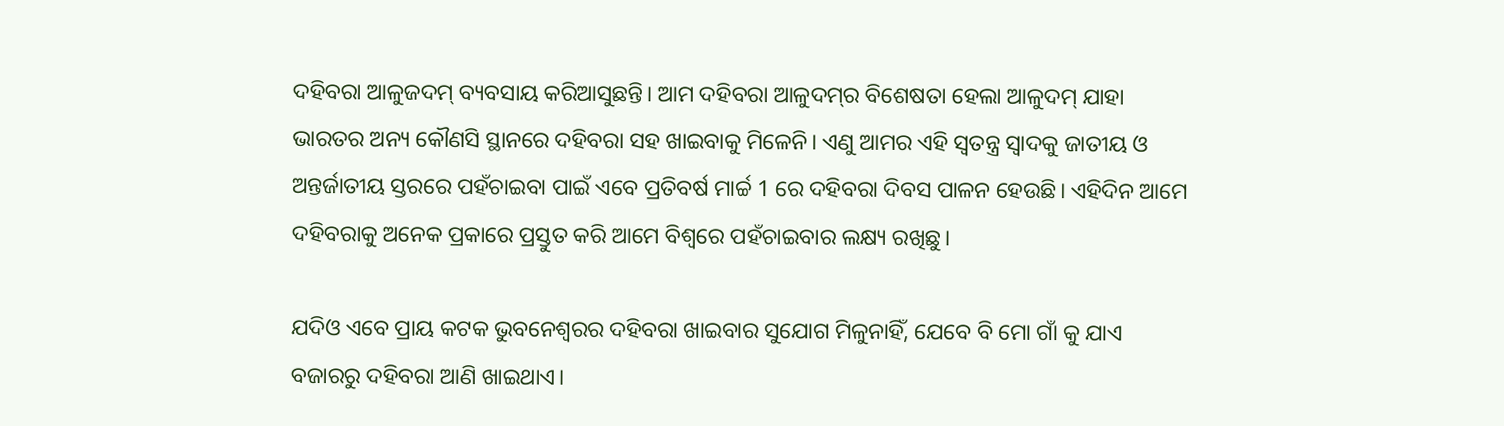ଦହିବରା ଆଳୁଜଦମ୍ ବ୍ୟବସାୟ କରିଆସୁଛନ୍ତି। ଆମ ଦହିବରା ଆଳୁଦମ୍‌ର ବିଶେଷତା ହେଲା ଆଳୁଦମ୍ ଯାହା ଭାରତର ଅନ୍ୟ କୌଣସି ସ୍ଥାନରେ ଦହିବରା ସହ ଖାଇବାକୁ ମିଳେନି। ଏଣୁ ଆମର ଏହି ସ୍ୱତନ୍ତ୍ର ସ୍ୱାଦକୁ ଜାତୀୟ ଓ ଅନ୍ତର୍ଜାତୀୟ ସ୍ତରରେ ପହଁଚାଇବା ପାଇଁ ଏବେ ପ୍ରତିବର୍ଷ ମାର୍ଚ୍ଚ 1 ରେ ଦହିବରା ଦିବସ ପାଳନ ହେଉଛି। ଏହିଦିନ ଆମେ ଦହିବରାକୁ ଅନେକ ପ୍ରକାରେ ପ୍ରସ୍ତୁତ କରି ଆମେ ବିଶ୍ୱରେ ପହଁଚାଇବାର ଲକ୍ଷ୍ୟ ରଖିଛୁ।

ଯଦିଓ ଏବେ ପ୍ରାୟ କଟକ ଭୁବନେଶ୍ୱରର ଦହିବରା ଖାଇବାର ସୁଯୋଗ ମିଳୁନାହିଁ, ଯେବେ ବି ମୋ ଗାଁ କୁ ଯାଏ ବଜାରରୁ ଦହିବରା ଆଣି ଖାଇଥାଏ।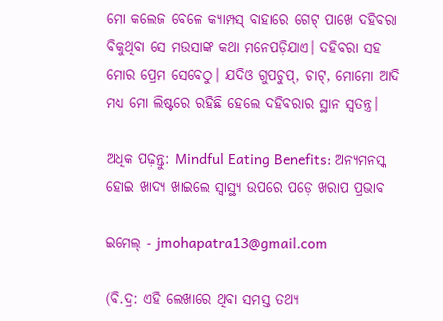ମୋ କଲେଜ ବେଳେ କ୍ୟାମ୍ପସ୍ ବାହାରେ ଗେଟ୍ ପାଖେ ଦହିବରା ବିକୁଥିବା ସେ ମଉସାଙ୍କ କଥା ମନେପଡ଼ିଯାଏ। ଦହିବରା ସହ ମୋର ପ୍ରେମ ସେବେଠୁ। ଯଦିଓ ଗୁପଚୁପ୍, ଚାଟ୍, ମୋମୋ ଆଦି ମଧ୍ୟ ମୋ ଲିଷ୍ଟରେ ରହିଛି ହେଲେ ଦହିବରାର ସ୍ଥାନ ସ୍ୱତନ୍ତ୍ର।

ଅଧିକ ପଢ଼ନ୍ତୁ: Mindful Eating Benefits: ଅନ୍ୟମନସ୍କ ହୋଇ ଖାଦ୍ୟ ଖାଇଲେ ସ୍ୱାସ୍ଥ୍ୟ ଉପରେ ପଡ଼େ ଖରାପ ପ୍ରଭାବ

ଇମେଲ୍ - jmohapatra13@gmail.com

(ବି.ଦ୍ର: ଏହି ଲେଖାରେ ଥିବା ସମସ୍ତ ତଥ୍ୟ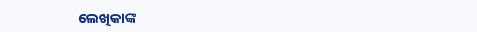ଲେଖିକାଙ୍କ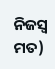ନିଜସ୍ୱ ମତ)